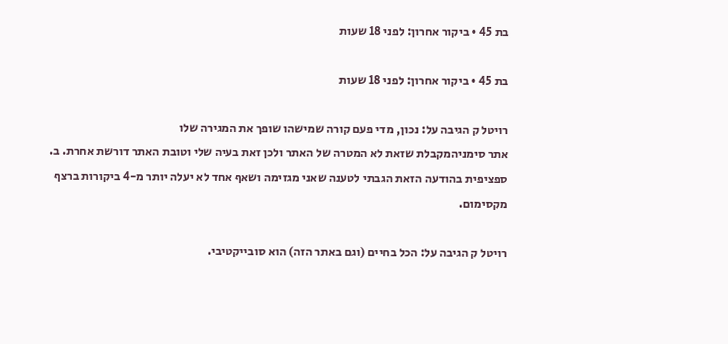בת 45 • ביקור אחרון: לפני 18 שעות

בת 45 • ביקור אחרון: לפני 18 שעות

רויטל ק הגיבה על: נכון, מדי פעם קורה שמישהו שופך את המגירה שלו
אתר סימניהמקבלת שזאת לא המטרה של האתר ולכן זאת בעיה שלי וטובת האתר דורשת אחרת. ב. ספציפית בהודעה הזאת הגבתי לטענה שאני מגזימה ושאף אחד לא יעלה יותר מ-4 ביקורות ברצף מקסימום.

רויטל ק הגיבה על: הכל בחיים (וגם באתר הזה) הוא סובייקטיבי.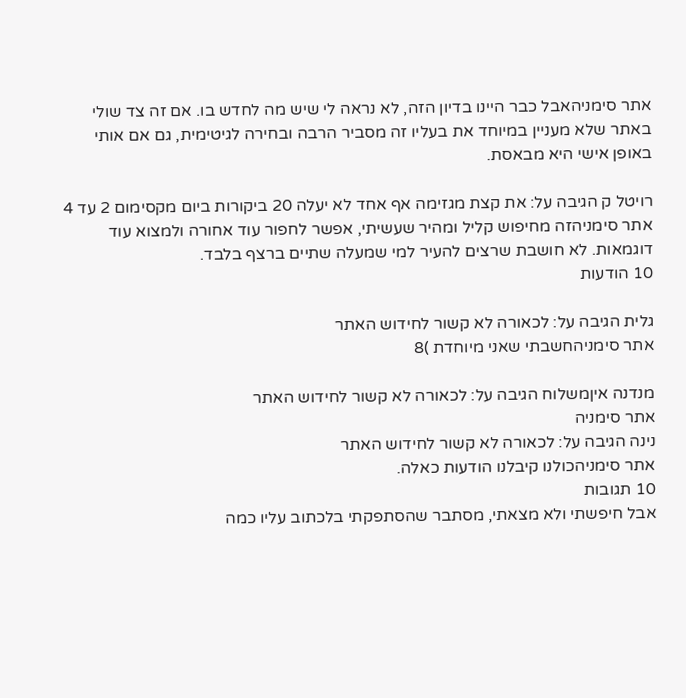אתר סימניהאבל כבר היינו בדיון הזה, לא נראה לי שיש מה לחדש בו. אם זה צד שולי באתר שלא מעניין במיוחד את בעליו זה מסביר הרבה ובחירה לגיטימית, גם אם אותי באופן אישי היא מבאסת.

רויטל ק הגיבה על: את קצת מגזימה אף אחד לא יעלה 20 ביקורות ביום מקסימום 2 עד 4
אתר סימניהזה מחיפוש קליל ומהיר שעשיתי, אפשר לחפור עוד אחורה ולמצוא עוד דוגמאות. לא חושבת שרצים להעיר למי שמעלה שתיים ברצף בלבד.
10 הודעות

גלית הגיבה על: לכאורה לא קשור לחידוש האתר
אתר סימניהחשבתי שאני מיוחדת )8

מנדנה איןמשלוח הגיבה על: לכאורה לא קשור לחידוש האתר
אתר סימניה
נינה הגיבה על: לכאורה לא קשור לחידוש האתר
אתר סימניהכולנו קיבלנו הודעות כאלה.
10 תגובות
אבל חיפשתי ולא מצאתי, מסתבר שהסתפקתי בלכתוב עליו כמה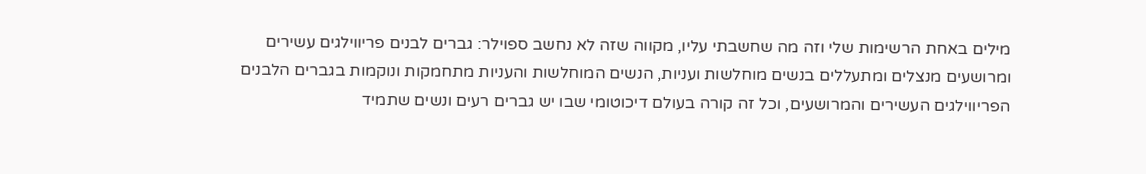מילים באחת הרשימות שלי וזה מה שחשבתי עליו, מקווה שזה לא נחשב ספוילר: גברים לבנים פריווילגים עשירים ומרושעים מנצלים ומתעללים בנשים מוחלשות ועניות, הנשים המוחלשות והעניות מתחמקות ונוקמות בגברים הלבנים הפריווילגים העשירים והמרושעים, וכל זה קורה בעולם דיכוטומי שבו יש גברים רעים ונשים שתמיד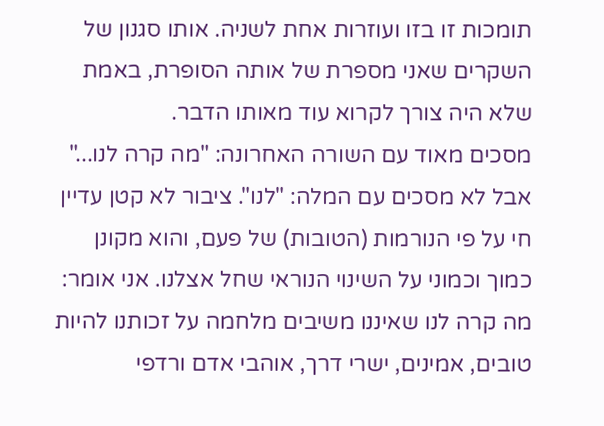תומכות זו בזו ועוזרות אחת לשניה. אותו סגנון של השקרים שאני מספרת של אותה הסופרת, באמת שלא היה צורך לקרוא עוד מאותו הדבר.
מסכים מאוד עם השורה האחרונה: "מה קרה לנו..." אבל לא מסכים עם המלה: "לנו". ציבור לא קטן עדיין חי על פי הנורמות (הטובות) של פעם, והוא מקונן כמוך וכמוני על השינוי הנוראי שחל אצלנו. אני אומר: מה קרה לנו שאיננו משיבים מלחמה על זכותנו להיות טובים, אמינים, ישרי דרך, אוהבי אדם ורדפי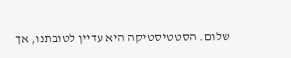שלום. הסטטיסטיקה היא עדיין לטובתנו, אך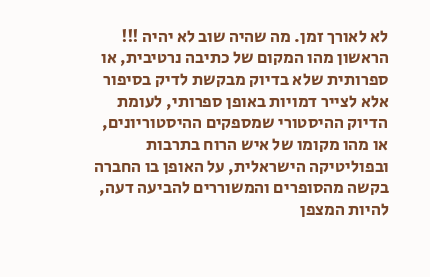לא לאורך זמן. מה שהיה שוב לא יהיה !!!
הראשון מהו המקום של כתיבה נרטיבית, או ספרותית שלא בדיוק מבקשת לדיק בסיפור אלא לצייר דמויות באופן ספרותי, לעומת הדיוק ההיסטורי שמספקים ההיסטוריונים, או מהו מקומו של איש הרוח בתרבות ובפוליטיקה הישראלית, על האופן בו החברה בקשה מהסופרים והמשוררים להביעה דעה, להיות המצפן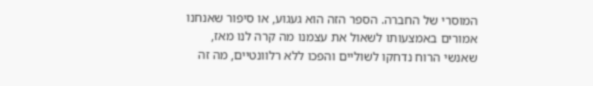המוסרי של החברה. הספר הזה הוא געגוע, או סיפור שאנחנו אמורים באמצעותו לשאול את עצמנו מה קרה לנו מאז, שאנשי הרוח נדחקו לשוליים והפכו ללא רלוונטיים, מה זה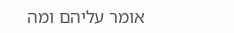אומר עליהם ומה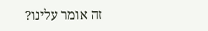זה אומר עלינו?